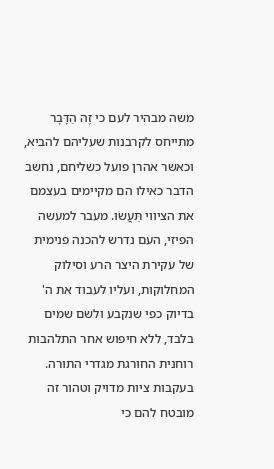משה מבהיר לעם כי זֶה הַדָּבָר מתייחס לקרבנות שעליהם להביא, וכאשר אהרן פועל כשליחם, נחשב הדבר כאילו הם מקיימים בעצמם את הציווי תַּעֲשׂוּ. מעבר למעשה הפיזי, העם נדרש להכנה פנימית של עקירת היצר הרע וסילוק המחלוקות, ועליו לעבוד את ה' בדיוק כפי שנקבע ולשם שמים בלבד, ללא חיפוש אחר התלהבות רוחנית החורגת מגדרי התורה. בעקבות ציות מדויק וטהור זה מובטח להם כי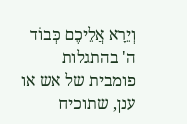וְיֵרָא אֲלֵיכֶם כְּבוֹד ה' בהתגלות פומבית של אש או ענן, שתוכיח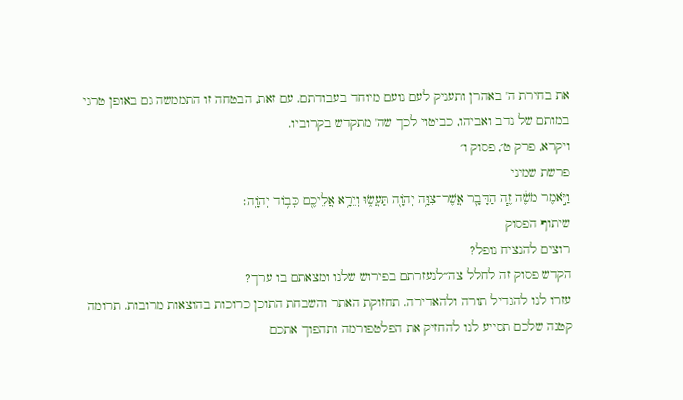את בחירת ה' באהרן ותעניק לעם נועם מיוחד בעבודתם. עם זאת, הבטחה זו התממשה גם באופן טרגי במותם של נדב ואביהו, כביטוי לכך שה' מתקדש בקרוביו.
ויקרא, פרק ט׳, פסוק ו׳
פרשת שמיני
וַיֹּ֣אמֶר מֹשֶׁ֔ה זֶ֧ה הַדָּבָ֛ר אֲשֶׁר־צִוָּ֥ה יְהֹוָ֖ה תַּעֲשׂ֑וּ וְיֵרָ֥א אֲלֵיכֶ֖ם כְּב֥וֹד יְהֹוָֽה׃
שיתוף הפסוק
רוצים להנציח נופל?
הקדש פסוק זה לחלל צה״לנעזרתם בפירוש שלנו ומצאתם בו ערך?
עזרו לנו להגדיל תורה ולהאדירה. תחזוקת האתר והשבחת התוכן כרוכות בהוצאות מרובות. תרומה קטנה שלכם תסייע לנו להחזיק את הפלטפורמה ותהפוך אתכם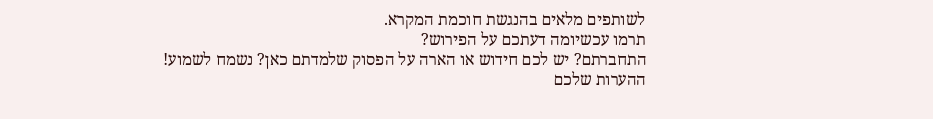לשותפים מלאים בהנגשת חוכמת המקרא.
תרמו עכשיומה דעתכם על הפירוש?
התחברתם? יש לכם חידוש או הארה על הפסוק שלמדתם כאן? נשמח לשמוע!
ההערות שלכם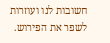חשובות לנו ועוזרות לשפר את הפירוש.